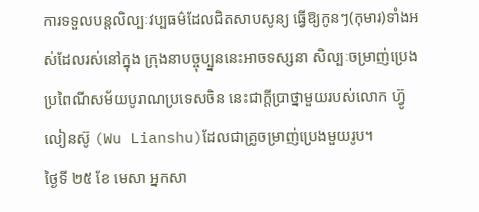ការទទួលបន្តលិល្បៈវប្បធម៌ដែលជិតសាបសូន្យ ធ្វើឱ្យកូនៗ(កុមារ)ទាំងអស់ដែលរស់នៅក្នុង ក្រុងនាបច្ចុប្ប្នននេះអាចទស្សនា សិល្បៈចម្រាញ់ប្រេងប្រពៃណីសម័យបូរាណប្រទេសចិន នេះជាក្តីប្រាថ្នាមួយរបស់លោក ហ៊្វូ លៀនស៊ូ (Wu Lianshu)ដែលជាគ្រូចម្រាញ់ប្រេងមួយរូប។
ថ្ងៃទី ២៥ ខែ មេសា អ្នកសា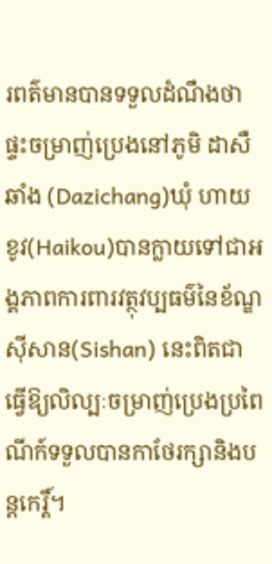រពត៌មានបានទទួលដំណឹងថា ផ្ទះចម្រាញ់ប្រេងនៅភូមិ ដាសឺឆាំង (Dazichang)ឃុំ ហាយខូវ(Haikou)បានក្លាយទៅជាអង្គភាពការពារវត្ថុវប្បធម៌នៃខ័ណ្ឌស៊ីសាន(Sishan) នេះពិតជាធ្វើឱ្យលិល្បៈចម្រាញ់ប្រេងប្រពៃណីក៍ទទួលបានកាថែរក្សានិងបន្តកេរ្តិ៍។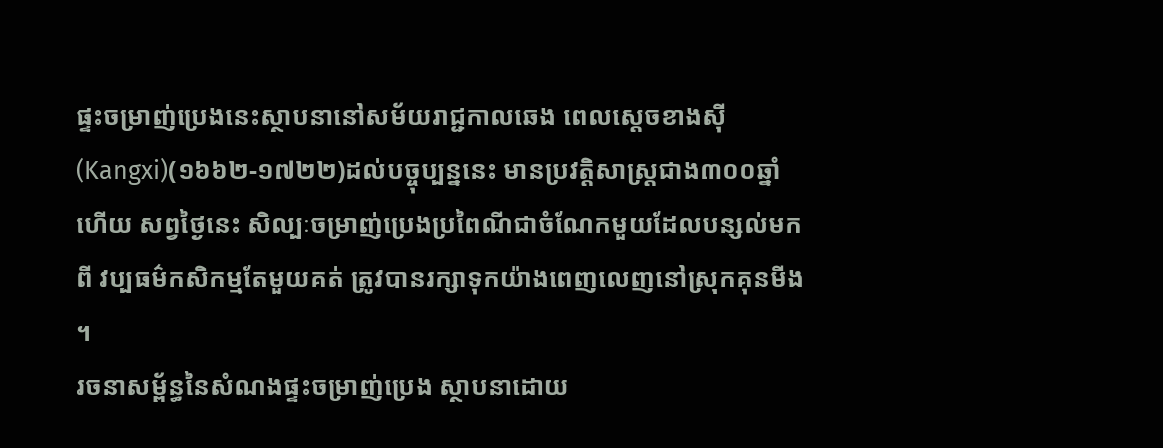ផ្ទះចម្រាញ់ប្រេងនេះស្ថាបនានៅសម័យរាជ្ជកាលឆេង ពេលស្តេចខាងស៊ី(Kangxi)(១៦៦២-១៧២២)ដល់បច្ចុប្បន្ននេះ មានប្រវត្តិសាស្ត្រជាង៣០០ឆ្នាំហើយ សព្វថ្ងៃនេះ សិល្បៈចម្រាញ់ប្រេងប្រពៃណីជាចំណែកមួយដែលបន្សល់មកពី វប្បធម៌កសិកម្មតែមួយគត់ ត្រូវបានរក្សាទុកយ៉ាងពេញលេញនៅស្រុកគុនមីង ។
រចនាសម្ព័ន្ធនៃសំណងផ្ទះចម្រាញ់ប្រេង ស្ថាបនាដោយ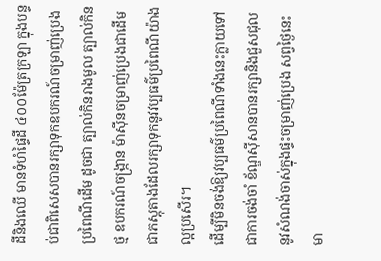ដីនិងឈើ មានទំហំផ្ទៃដី ៤០០ម៉ែត្រក្រឡា ក្នុងបន្ទប់ជាពិសេសបានរក្សាទុកឧបករណ៍ចម្រាញ់ប្រេងប្រពៃណីដើម ដូចជា ត្បាល់កិនរាងមូល ត្បាល់កិនថ្ម ឧបករណ៍ចង្ក្រាន ម៉ាស៊ីនចម្រាញ់ប្រេងជាដើម ជាភស្តុតាងដែលរក្សាទុកនូវវប្បធម៌ប្រពៃណីយ៉ាងល្អប្រសើរ។
ដើម្បីមិនចង់ឱ្យវប្បធម៌ប្រពៃណីទាំងនេះក្លាយទៅជាការចង់ចាំ ខ័ណ្ឌស៊ីសានបានរក្សានិងជួសជុលនូវសំណង់ចាស់ក្នុងផ្ទះចម្រាញ់ប្រេង សព្វថ្ងៃនេះ មា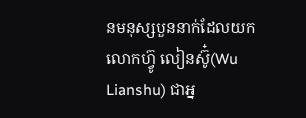នមនុស្សបួននាក់ដែលយក លោកហ៊្វូ លៀនស៊ូ៎(Wu Lianshu) ជាអ្ន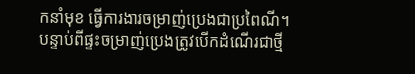កនាំមុខ ធ្វើការងារចម្រាញ់ប្រេងជាប្រពៃណី។ បន្ទាប់ពីផ្ទះចម្រាញ់ប្រេងត្រូវបើកដំណើរជាថ្មី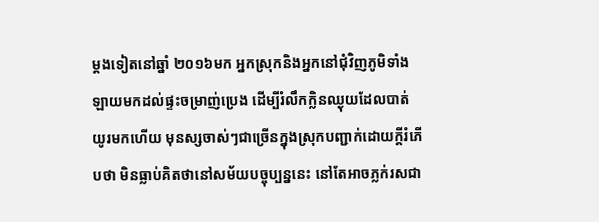ម្តងទៀតនៅឆ្នាំ ២០១៦មក អ្នកស្រុកនិងអ្នកនៅជុំវិញភូមិទាំងឡាយមកដល់ផ្ទះចម្រាញ់ប្រេង ដើម្បីរំលឹកក្លិនឈ្ងុយដែលបាត់យូរមកហើយ មុនស្សចាស់ៗជាច្រើនក្នុងស្រុកបញ្ជាក់ដោយក្តីរំភើបថា មិនធ្លាប់គិតថានៅសម័យបច្ចុប្បន្ននេះ នៅតែអាចភ្លក់រសជា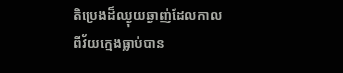តិប្រេងដ៏ឈ្ងុយឆ្ងាញ់ដែលកាលពីវ័យក្មេងធ្លាប់បាន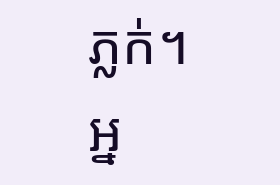ភ្លក់។
អ្ន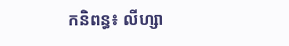កនិពន្ធ៖ លីហ្សា